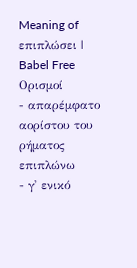Meaning of επιπλώσει | Babel Free
Ορισμοί
- απαρέμφατο αορίστου του ρήματος επιπλώνω
- γ' ενικό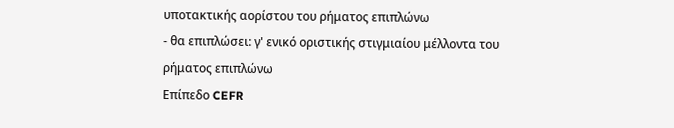υποτακτικής αορίστου του ρήματος επιπλώνω
- θα επιπλώσει: γ' ενικό οριστικής στιγμιαίου μέλλοντα του ρήματος επιπλώνω
Επίπεδο CEFR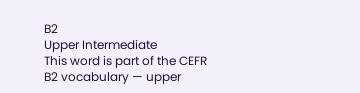B2
Upper Intermediate
This word is part of the CEFR B2 vocabulary — upper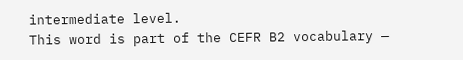intermediate level.
This word is part of the CEFR B2 vocabulary —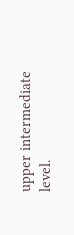upper intermediate level.